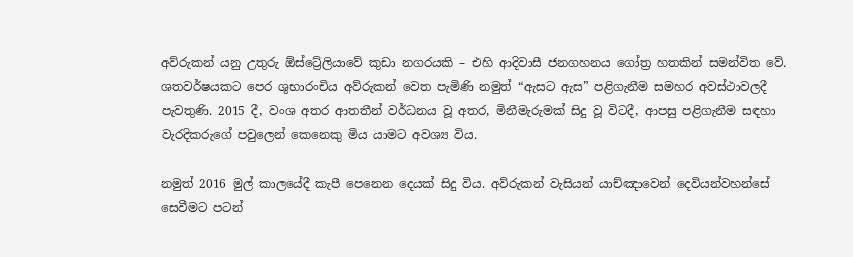අව්රුකන් යනු උතුරු ඕස්ට්‍රේලියාවේ කුඩා නගරයකි – එහි ආදිවාසී ජනගහනය ගෝත්‍ර හතකින් සමන්විත වේ. ශතවර්ෂයකට පෙර ශුභාරංචිය අව්රුකන් වෙත පැමිණි නමුත් “ඇසට ඇස” පළිගැනීම සමහර අවස්ථාවලදී පැවතුණි. 2015 දී, වංශ අතර ආතතීන් වර්ධනය වූ අතර, මිනීමැරුමක් සිදු වූ විටදී, ආපසු පළිගැනීම සඳහා වැරදිකරුගේ පවුලෙන් කෙනෙකු මිය යාමට අවශ්‍ය විය.

නමුත් 2016 මුල් කාලයේදී කැපී පෙනෙන දෙයක් සිදු විය. අව්රුකන් වැසියන් යාච්ඤාවෙන් දෙවියන්වහන්සේ සෙවීමට පටන්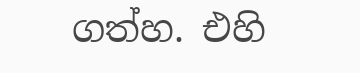ගත්හ. එහි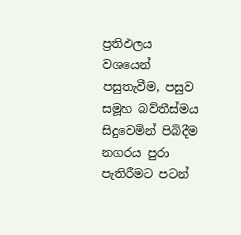ප්‍රතිඵලය වශයෙන් පසුතැවීම, පසුව සමූහ බව්තීස්මය සිදුවෙමින් පිබිදීම නගරය පුරා පැතිරීමට පටන්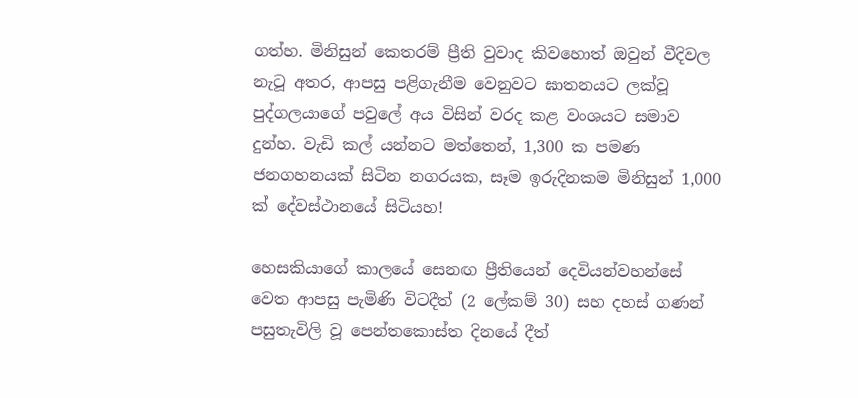ගත්හ. මිනිසුන් කෙතරම් ප්‍රීති වුවාද කිවහොත් ඔවුන් වීදිවල නැටූ අතර, ආපසු පළිගැනීම වෙනුවට ඝාතනයට ලක්වූ පුද්ගලයාගේ පවුලේ අය විසින් වරද කළ වංශයට සමාව දුන්හ. වැඩි කල් යන්නට මත්තෙන්, 1,300 ක පමණ ජනගහනයක් සිටින නගරයක, සෑම ඉරුදිනකම මිනිසුන් 1,000 ක් දේවස්ථානයේ සිටියහ!

හෙසකියාගේ කාලයේ සෙනඟ ප්‍රීතියෙන් දෙවියන්වහන්සේ වෙත ආපසු පැමිණි විටදීත් (2 ලේකම් 30) සහ දහස් ගණන් පසුතැවිලි වූ පෙන්තකොස්ත දිනයේ දීත්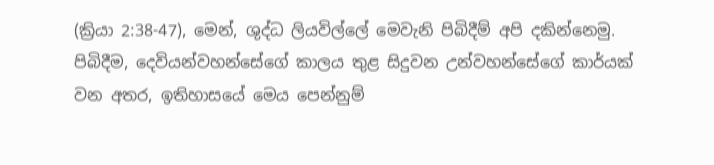(ක්‍රියා 2:38-47), මෙන්, ශුද්ධ ලියවිල්ලේ මෙවැනි පිබිදීම් අපි දකින්නෙමු. පිබිදීම, දෙවියන්වහන්සේගේ කාලය තුළ සිදුවන උන්වහන්සේගේ කාර්යක් වන අතර, ඉතිහාසයේ මෙය පෙන්නුම්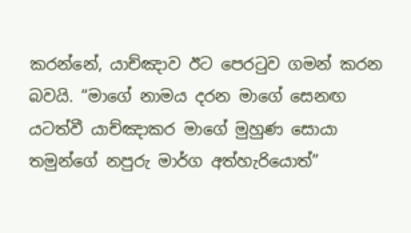කරන්නේ, යාච්ඤාව ඊට පෙරටුව ගමන් කරන බවයි. “මාගේ නාමය දරන මාගේ සෙනඟ යටත්වී යාච්ඤාකර මාගේ මුහුණ සොයා තමුන්ගේ නපුරු මාර්ග අත්හැරියොත්”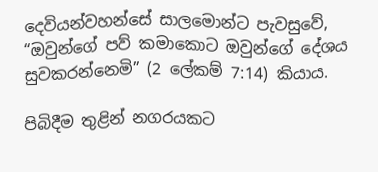දෙවියන්වහන්සේ සාලමොන්ට පැවසුවේ, “ඔවුන්ගේ පව් කමාකොට ඔවුන්ගේ දේශය සුවකරන්නෙමි” (2 ලේකම් 7:14) කියාය.

පිබිදීම තුළින් නගරයකට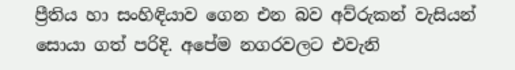ප්‍රීතිය හා සංහිඳියාව ගෙන එන බව අව්රුකන් වැසියන් සොයා ගත් පරිදි. අපේම නගරවලට එවැනි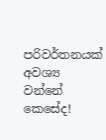පරිවර්තනයක් අවශ්‍ය වන්නේ කෙසේද!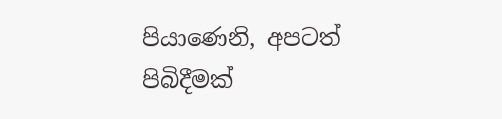පියාණෙනි, අපටත් පිබිදීමක්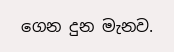ගෙන දුන මැනව.